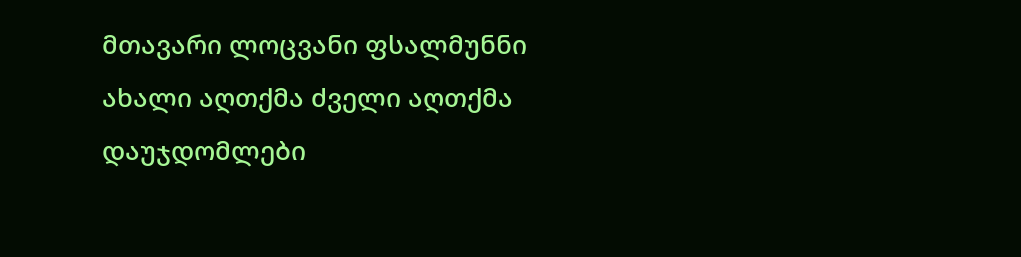მთავარი ლოცვანი ფსალმუნნი ახალი აღთქმა ძველი აღთქმა დაუჯდომლები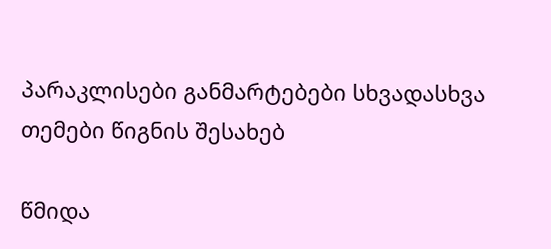პარაკლისები განმარტებები სხვადასხვა თემები წიგნის შესახებ

წმიდა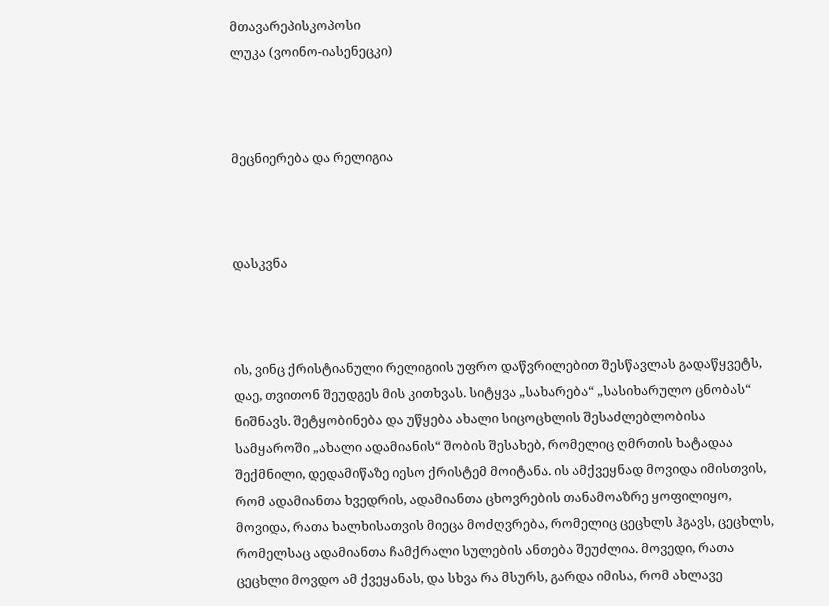მთავარეპისკოპოსი
ლუკა (ვოინო-იასენეცკი)



მეცნიერება და რელიგია



დასკვნა



ის, ვინც ქრისტიანული რელიგიის უფრო დაწვრილებით შესწავლას გადაწყვეტს, დაე, თვითონ შეუდგეს მის კითხვას. სიტყვა „სახარება“ „სასიხარულო ცნობას“ ნიშნავს. შეტყობინება და უწყება ახალი სიცოცხლის შესაძლებლობისა სამყაროში „ახალი ადამიანის“ შობის შესახებ, რომელიც ღმრთის ხატადაა შექმნილი, დედამიწაზე იესო ქრისტემ მოიტანა. ის ამქვეყნად მოვიდა იმისთვის, რომ ადამიანთა ხვედრის, ადამიანთა ცხოვრების თანამოაზრე ყოფილიყო, მოვიდა, რათა ხალხისათვის მიეცა მოძღვრება, რომელიც ცეცხლს ჰგავს, ცეცხლს, რომელსაც ადამიანთა ჩამქრალი სულების ანთება შეუძლია. მოვედი, რათა ცეცხლი მოვდო ამ ქვეყანას, და სხვა რა მსურს, გარდა იმისა, რომ ახლავე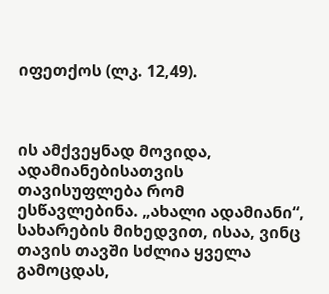იფეთქოს (ლკ. 12,49).



ის ამქვეყნად მოვიდა, ადამიანებისათვის თავისუფლება რომ ესწავლებინა. „ახალი ადამიანი“, სახარების მიხედვით, ისაა, ვინც თავის თავში სძლია ყველა გამოცდას,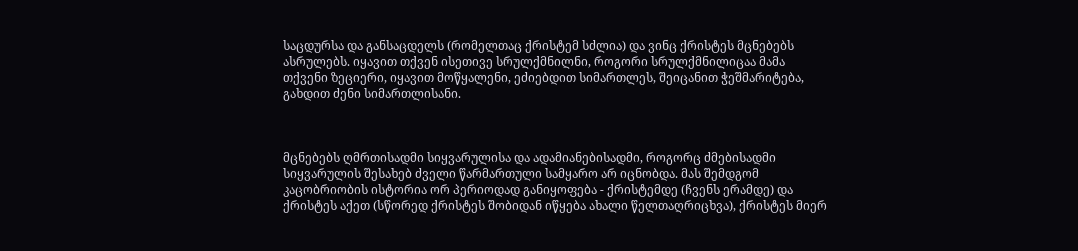საცდურსა და განსაცდელს (რომელთაც ქრისტემ სძლია) და ვინც ქრისტეს მცნებებს ასრულებს. იყავით თქვენ ისეთივე სრულქმნილნი, როგორი სრულქმნილიცაა მამა თქვენი ზეციერი, იყავით მოწყალენი, ეძიებდით სიმართლეს, შეიცანით ჭეშმარიტება, გახდით ძენი სიმართლისანი.



მცნებებს ღმრთისადმი სიყვარულისა და ადამიანებისადმი, როგორც ძმებისადმი სიყვარულის შესახებ ძველი წარმართული სამყარო არ იცნობდა. მას შემდგომ კაცობრიობის ისტორია ორ პერიოდად განიყოფება - ქრისტემდე (ჩვენს ერამდე) და ქრისტეს აქეთ (სწორედ ქრისტეს შობიდან იწყება ახალი წელთაღრიცხვა), ქრისტეს მიერ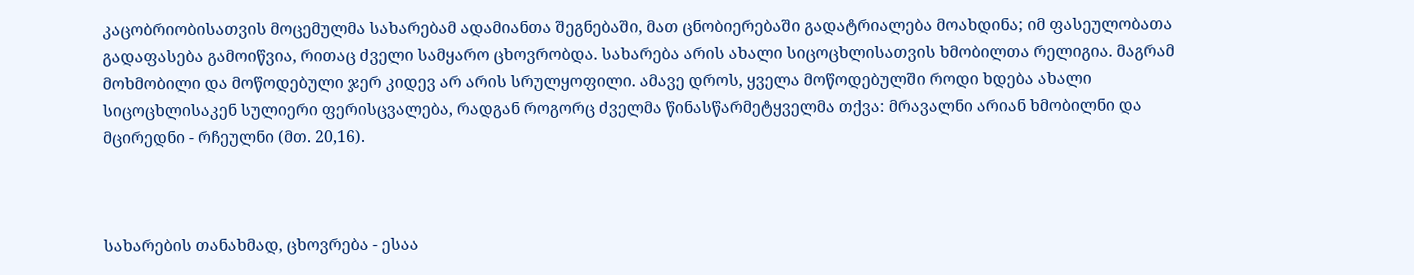კაცობრიობისათვის მოცემულმა სახარებამ ადამიანთა შეგნებაში, მათ ცნობიერებაში გადატრიალება მოახდინა; იმ ფასეულობათა გადაფასება გამოიწვია, რითაც ძველი სამყარო ცხოვრობდა. სახარება არის ახალი სიცოცხლისათვის ხმობილთა რელიგია. მაგრამ მოხმობილი და მოწოდებული ჯერ კიდევ არ არის სრულყოფილი. ამავე დროს, ყველა მოწოდებულში როდი ხდება ახალი სიცოცხლისაკენ სულიერი ფერისცვალება, რადგან როგორც ძველმა წინასწარმეტყველმა თქვა: მრავალნი არიან ხმობილნი და მცირედნი - რჩეულნი (მთ. 20,16).



სახარების თანახმად, ცხოვრება - ესაა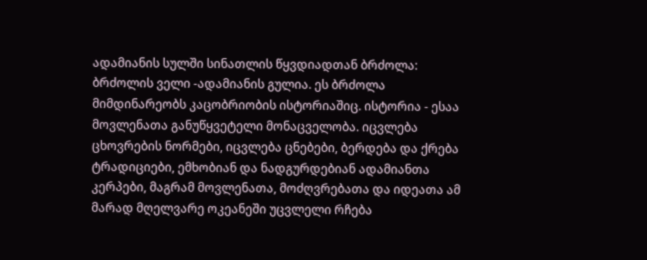ადამიანის სულში სინათლის წყვდიადთან ბრძოლა: ბრძოლის ველი -ადამიანის გულია. ეს ბრძოლა მიმდინარეობს კაცობრიობის ისტორიაშიც. ისტორია - ესაა მოვლენათა განუწყვეტელი მონაცველობა. იცვლება ცხოვრების ნორმები, იცვლება ცნებები, ბერდება და ქრება ტრადიციები, ემხობიან და ნადგურდებიან ადამიანთა კერპები, მაგრამ მოვლენათა, მოძღვრებათა და იდეათა ამ მარად მღელვარე ოკეანეში უცვლელი რჩება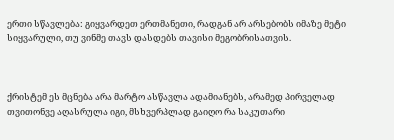ერთი სწავლება: გიყვარდეთ ერთმანეთი, რადგან არ არსებობს იმაზე მეტი სიყვარული, თუ ვინმე თავს დასდებს თავისი მეგობრისათვის.



ქრისტემ ეს მცნება არა მარტო ასწავლა ადამიანებს, არამედ პირველად თვითონვე აღასრულა იგი, მსხვერპლად გაიღო რა საკუთარი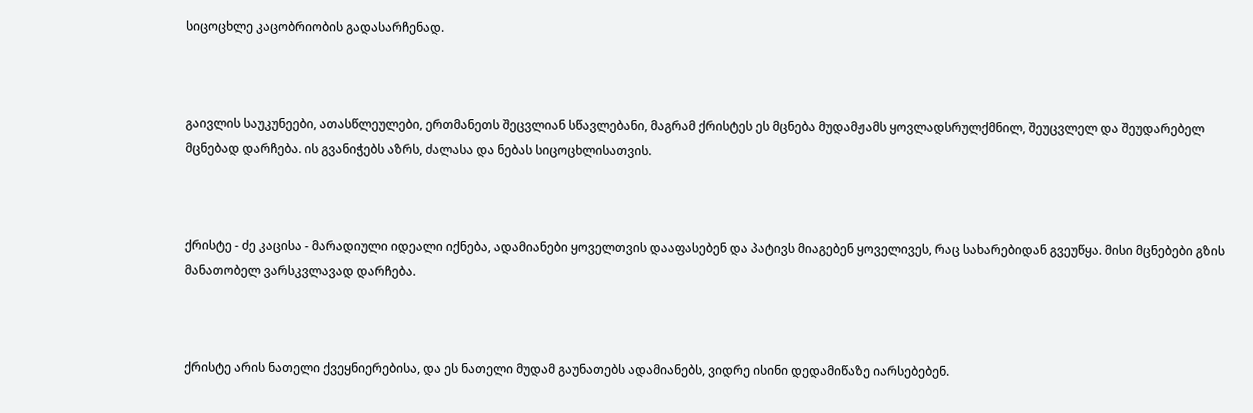სიცოცხლე კაცობრიობის გადასარჩენად.



გაივლის საუკუნეები, ათასწლეულები, ერთმანეთს შეცვლიან სწავლებანი, მაგრამ ქრისტეს ეს მცნება მუდამჟამს ყოვლადსრულქმნილ, შეუცვლელ და შეუდარებელ მცნებად დარჩება. ის გვანიჭებს აზრს, ძალასა და ნებას სიცოცხლისათვის.



ქრისტე - ძე კაცისა - მარადიული იდეალი იქნება, ადამიანები ყოველთვის დააფასებენ და პატივს მიაგებენ ყოველივეს, რაც სახარებიდან გვეუწყა. მისი მცნებები გზის მანათობელ ვარსკვლავად დარჩება.



ქრისტე არის ნათელი ქვეყნიერებისა, და ეს ნათელი მუდამ გაუნათებს ადამიანებს, ვიდრე ისინი დედამიწაზე იარსებებენ.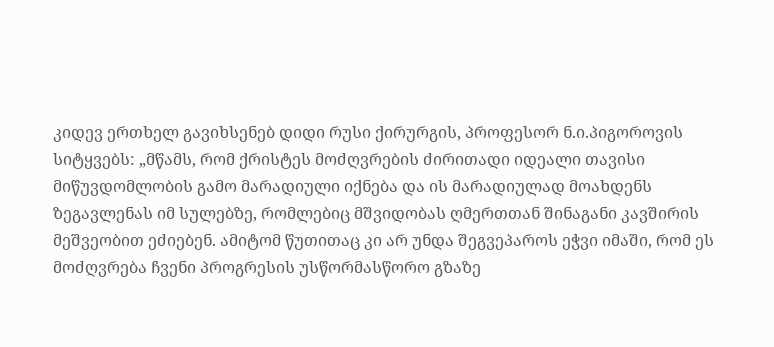კიდევ ერთხელ გავიხსენებ დიდი რუსი ქირურგის, პროფესორ ნ.ი.პიგოროვის სიტყვებს: „მწამს, რომ ქრისტეს მოძღვრების ძირითადი იდეალი თავისი მიწუვდომლობის გამო მარადიული იქნება და ის მარადიულად მოახდენს ზეგავლენას იმ სულებზე, რომლებიც მშვიდობას ღმერთთან შინაგანი კავშირის მეშვეობით ეძიებენ. ამიტომ წუთითაც კი არ უნდა შეგვეპაროს ეჭვი იმაში, რომ ეს მოძღვრება ჩვენი პროგრესის უსწორმასწორო გზაზე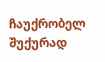ჩაუქრობელ შუქურად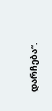დარჩება“.